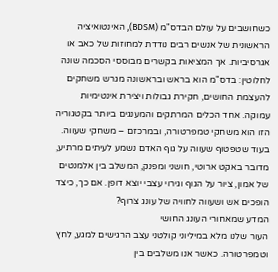כשחושבים על עולם הבדס"מ (BDSM), האינטואיציה הראשונית של אנשים רבים נודדת למחוזות של כאב או אגרסיביות. אך המציאות בקשרים מבוססי הסכמה שונה לחלוטין: בדס"מ הוא בראש ובראשונה מגרש משחקים להעצמת החושים, חקירת גבולות ויצירת אינטימיות עמוקה. אחד הכלים המרתקים והמענגים ביותר בקטגוריה הזו הוא משחקי טמפרטורה, ובמרכזם – משחקי שעווה. בעוד שטפטוף שעווה על גוף האדם נשמע לעיתים מרתיע, מדובר באקט ארוטי, חושני ומפנק, המשלב בין אלמנטים של אמון, ציור על הגוף וגירוי עצבי יוצא דופן. אם כך, כיצד הופכים אש ושעווה לחוויה של עונג צרוף?
המדע שמאחורי העונג החושי
העור שלנו מלא במיליוני קולטני עצב הרגישים למגע, לחץ וטמפרטורה. כאשר אנו משלבים בין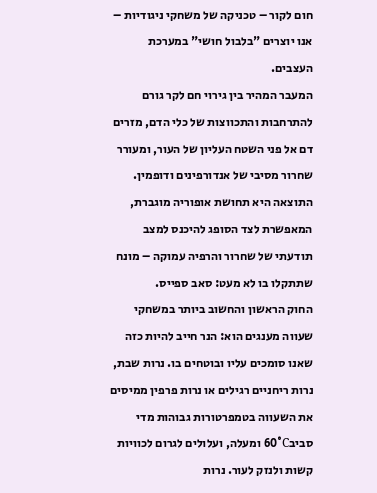חום לקור – טכניקה של משחקי ניגודיות – אנו יוצרים "בלבול חושי" במערכת העצבים.
המעבר המהיר בין גירוי חם לקר גורם להתרחבות והתכווצות של כלי הדם, מזרים דם אל פני השטח העליון של העור, ומעורר שחרור מסיבי של אנדורפינים ודופמין. התוצאה היא תחושת אופוריה מוגברת, המאפשרת לצד הסופג להיכנס למצב תודעתי של שחרור והרפיה עמוקה – מונח שתתקלו בו לא מעט: סאב ספייס.
החוק הראשון והחשוב ביותר במשחקי שעווה מענגים הוא: הנר חייב להיות כזה שאנו סומכים עליו ובוטחים בו. נרות שבת, נרות ריחניים רגילים או נרות פרפין ממיסים את השעווה בטמפרטורות גבוהות מדי סביב60°C ומעלה, ועלולים לגרום לכוויות קשות ולנזק לעור. נרות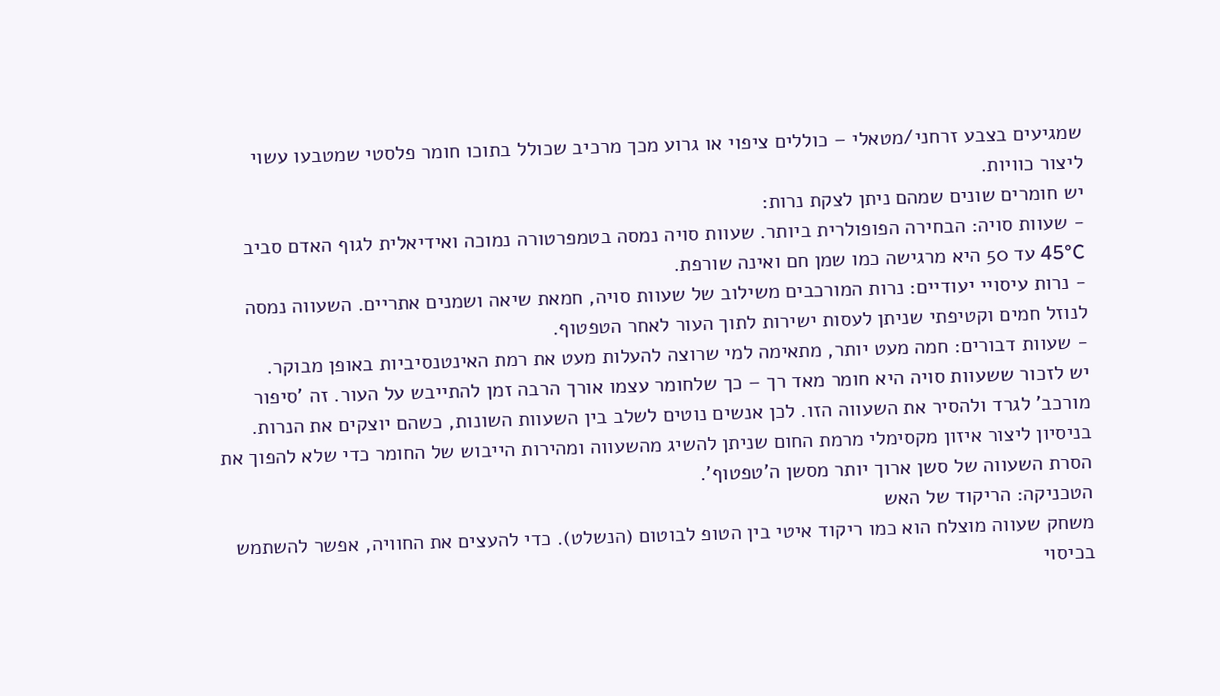שמגיעים בצבע זרחני/מטאלי – כוללים ציפוי או גרוע מכך מרכיב שכולל בתוכו חומר פלסטי שמטבעו עשוי ליצור כוויות.
יש חומרים שונים שמהם ניתן לצקת נרות:
- שעוות סויה: הבחירה הפופולרית ביותר. שעוות סויה נמסה בטמפרטורה נמוכה ואידיאלית לגוף האדם סביב 45°C עד 50 היא מרגישה כמו שמן חם ואינה שורפת.
- נרות עיסויי יעודיים: נרות המורכבים משילוב של שעוות סויה, חמאת שיאה ושמנים אתריים. השעווה נמסה לנוזל חמים וקטיפתי שניתן לעסות ישירות לתוך העור לאחר הטפטוף.
- שעוות דבורים: חמה מעט יותר, מתאימה למי שרוצה להעלות מעט את רמת האינטנסיביות באופן מבוקר.
יש לזכור ששעוות סויה היא חומר מאד רך – כך שלחומר עצמו אורך הרבה זמן להתייבש על העור. זה 'סיפור מורכב' לגרד ולהסיר את השעווה הזו. לכן אנשים נוטים לשלב בין השעוות השונות, כשהם יוצקים את הנרות. בניסיון ליצור איזון מקסימלי מרמת החום שניתן להשיג מהשעווה ומהירות הייבוש של החומר כדי שלא להפוך את הסרת השעווה של סשן ארוך יותר מסשן ה'טפטוף'.
הטכניקה: הריקוד של האש
משחק שעווה מוצלח הוא כמו ריקוד איטי בין הטופ לבוטום (הנשלט). כדי להעצים את החוויה, אפשר להשתמש בכיסוי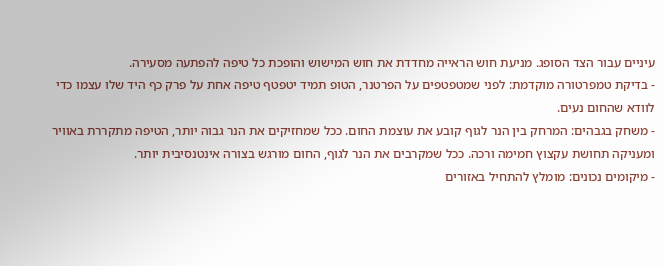עיניים עבור הצד הסופג. מניעת חוש הראייה מחדדת את חוש המישוש והופכת כל טיפה להפתעה מסעירה.
- בדיקת טמפרטורה מוקדמת: לפני שמטפטפים על הפרטנר, הטופ תמיד יטפטף טיפה אחת על פרק כף היד שלו עצמו כדי לוודא שהחום נעים.
- משחק בגבהים: המרחק בין הנר לגוף קובע את עוצמת החום. ככל שמחזיקים את הנר גבוה יותר, הטיפה מתקררת באוויר ומעניקה תחושת עקצוץ חמימה ורכה. ככל שמקרבים את הנר לגוף, החום מורגש בצורה אינטנסיבית יותר.
- מיקומים נכונים: מומלץ להתחיל באזורים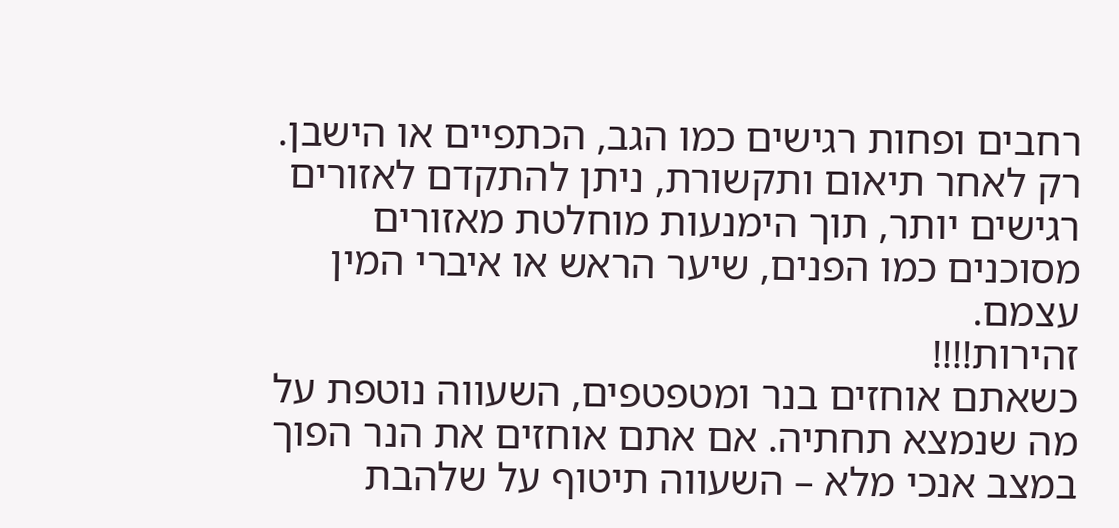רחבים ופחות רגישים כמו הגב, הכתפיים או הישבן. רק לאחר תיאום ותקשורת, ניתן להתקדם לאזורים רגישים יותר, תוך הימנעות מוחלטת מאזורים מסוכנים כמו הפנים, שיער הראש או איברי המין עצמם.
זהירות!!!!
כשאתם אוחזים בנר ומטפטפים, השעווה נוטפת על מה שנמצא תחתיה. אם אתם אוחזים את הנר הפוך במצב אנכי מלא – השעווה תיטוף על שלהבת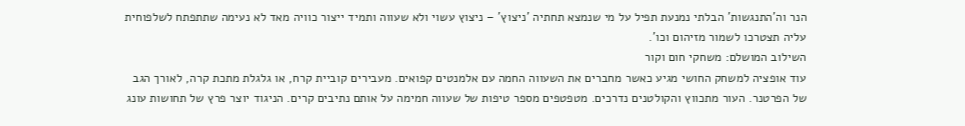הנר וה'התנגשות' הבלתי נמנעת תפיל על מי שנמצא תחתיה 'ניצוץ' – ניצוץ עשוי ולא שעווה ותמיד ייצור כוויה מאד לא נעימה שתתפתח לשלפוחית עליה תצטרכו לשמור מזיהום וכו'.
השילוב המושלם: משחקי חום וקור
עוד אופציה למשחק החושי מגיע כאשר מחברים את השעווה החמה עם אלמנטים קפואים. מעבירים קוביית קרח, או גלגלת מתכת קרה, לאורך הגב של הפרטנר. העור מתכווץ והקולטנים נדרכים. מטפטפים מספר טיפות של שעווה חמימה על אותם נתיבים קרים. הניגוד יוצר פרץ של תחושות עונג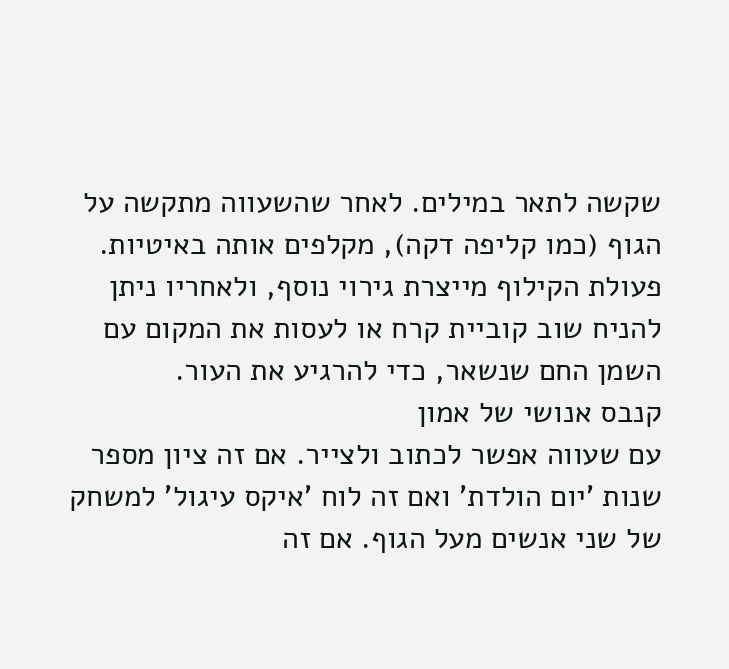שקשה לתאר במילים. לאחר שהשעווה מתקשה על הגוף (כמו קליפה דקה), מקלפים אותה באיטיות. פעולת הקילוף מייצרת גירוי נוסף, ולאחריו ניתן להניח שוב קוביית קרח או לעסות את המקום עם השמן החם שנשאר, כדי להרגיע את העור.
קנבס אנושי של אמון
עם שעווה אפשר לכתוב ולצייר. אם זה ציון מספר שנות 'יום הולדת' ואם זה לוח 'איקס עיגול' למשחק של שני אנשים מעל הגוף. אם זה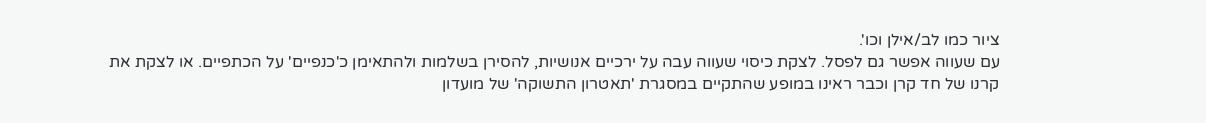ציור כמו לב/אילן וכו'.
עם שעווה אפשר גם לפסל. לצקת כיסוי שעווה עבה על ירכיים אנושיות, להסירן בשלמות ולהתאימן כ'כנפיים' על הכתפיים. או לצקת את קרנו של חד קרן וכבר ראינו במופע שהתקיים במסגרת 'תאטרון התשוקה' של מועדון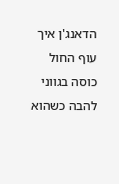הדאנג'ן איך עוף החול כוסה בגווני להבה כשהוא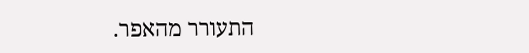התעורר מהאפר.